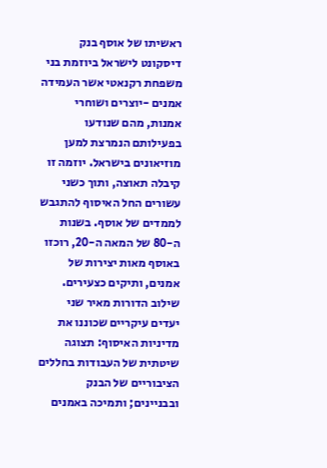ראשיתו של אוסף בנק דיסקונט לישראל ביוזמת בני משפחת רקנאטי אשר העמידה אמנים -יוצרים ושוחרי אמנות, מהם שנודעו בפעילותם הנמרצת למען מוזיאונים בישראל. יוזמה זו קיבלה תאוצה, ותוך כשני עשורים החל האיסוף להתגבש לממדים של אוסף. בשנות ה-80 של המאה ה-20, רוכזו באוסף מאות יצירות של אמנים, ותיקים כצעירים. שילוב הדורות מאיר שני יעדים עיקריים שכוננו את מדיניות האיסוף: תצוגה שיטתית של העבודות בחללים הציבוריים של הבנק ובבניינים; ותמיכה באמנים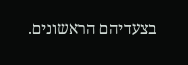בצעדיהם הראשונים.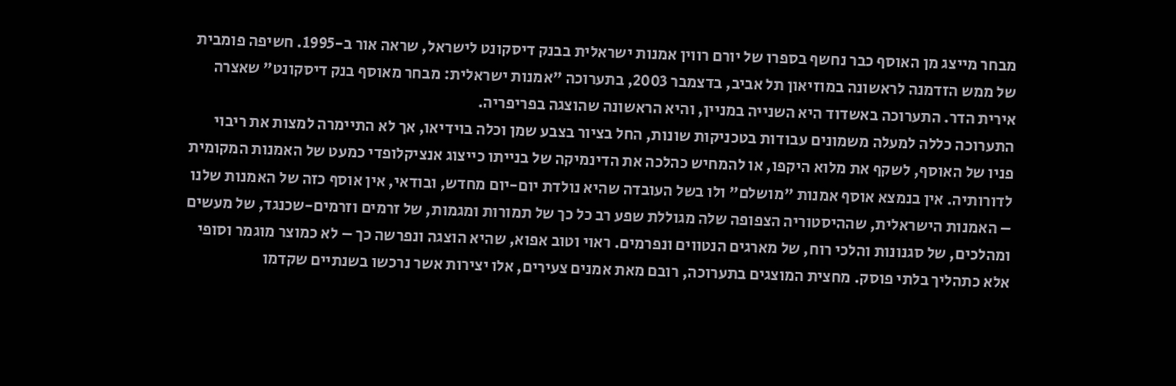מבחר מייצג מן האוסף כבר נחשף בספרו של יורם רווין אמנות ישראלית בבנק דיסקונט לישראל, שראה אור ב-1995. חשיפה פומבית של ממש הזדמנה לראשונה במוזיאון תל אביב, בדצמבר 2003, בתערוכה "אמנות ישראלית: מבחר מאוסף בנק דיסקונט" שאצרה אירית הדר. התערוכה באשדוד היא השנייה במניין, והיא הראשונה שהוצגה בפריפריה.
התערוכה כללה למעלה משמונים עבודות בטכניקות שונות, החל בציור בצבע שמן וכלה בוידיאו, אך לא התיימרה למצות את ריבוי פניו של האוסף, לשקף את מלוא היקפו, או להמחיש כהלכה את הדינמיקה של בנייתו כייצוג אנציקלופדי כמעט של האמנות המקומית לדורותיה. אין בנמצא אוסף אמנות "מושלם" ולו בשל העובדה שהיא נולדת יום-יום מחדש, ובודאי, אין אוסף כזה של האמנות שלנו – האמנות הישראלית, שההיסטוריה הצפופה שלה מגוללת שפע רב כל כך של תמורות ומגמות, של זרמים וזרמים-שכנגד, של מעשים ומהלכים, של סגנונות והלכי רוח, של מארגים הנטווים ונפרמים. ראוי וטוב אפוא, שהיא הוצגה ונפרשה כך – לא כמוצר מוגמר וסופי אלא כתהליך בלתי פוסק. מחצית המוצגים בתערוכה, רובם מאת אמנים צעירים, אלו יצירות אשר נרכשו בשנתיים שקדמו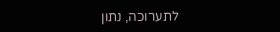לתערוכה, נתון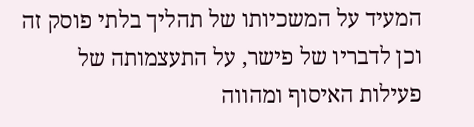המעיד על המשכיותו של תהליך בלתי פוסק זה וכן לדבריו של פישר, על התעצמותה של פעילות האיסוף ומהווה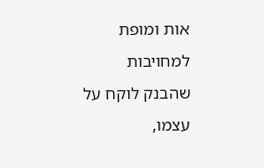אות ומופת למחויבות שהבנק לוקח על עצמו,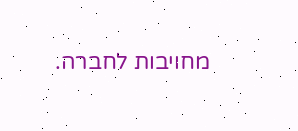מחויבות לחברה.